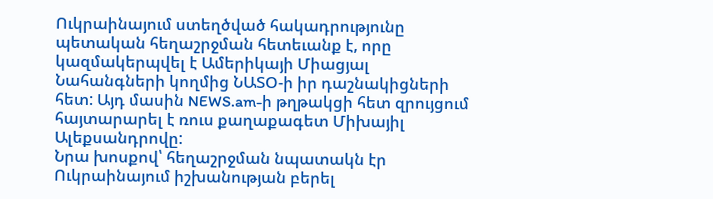Ուկրաինայում ստեղծված հակադրությունը պետական հեղաշրջման հետեւանք է, որը կազմակերպվել է Ամերիկայի Միացյալ Նահանգների կողմից ՆԱՏՕ-ի իր դաշնակիցների հետ: Այդ մասին NEWS.am-ի թղթակցի հետ զրույցում հայտարարել է ռուս քաղաքագետ Միխայիլ Ալեքսանդրովը:
Նրա խոսքով՝ հեղաշրջման նպատակն էր Ուկրաինայում իշխանության բերել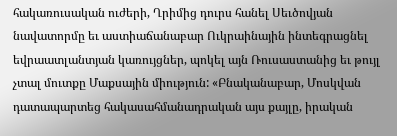հակառուսական ուժերի, Ղրիմից դուրս հանել Սեւծովյան նավատորմը եւ աստիաճանաբար Ուկրաինային ինտեգրացնել եվրաատլանտյան կառույցներ, պոկել այն Ռուսաստանից եւ թույլ չտալ մուտքը Մաքսային միություն: «Բնականաբար, Մոսկվան դատապարտեց հակասահմանադրական այս քայլը, իրական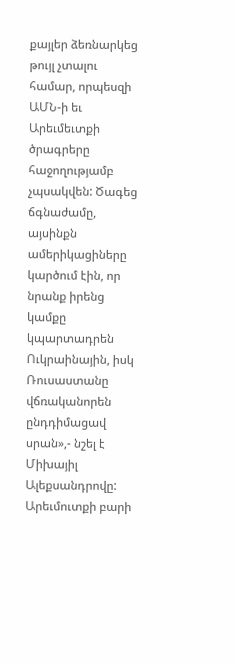քայլեր ձեռնարկեց թույլ չտալու համար, որպեսզի ԱՄՆ-ի եւ Արեւմեւտքի ծրագրերը հաջողությամբ չպսակվեն: Ծագեց ճգնաժամը, այսինքն ամերիկացիները կարծում էին, որ նրանք իրենց կամքը կպարտադրեն Ուկրաինային, իսկ Ռուսաստանը վճռականորեն ընդդիմացավ սրան»,- նշել է Միխայիլ Ալեքսանդրովը:
Արեւմուտքի բարի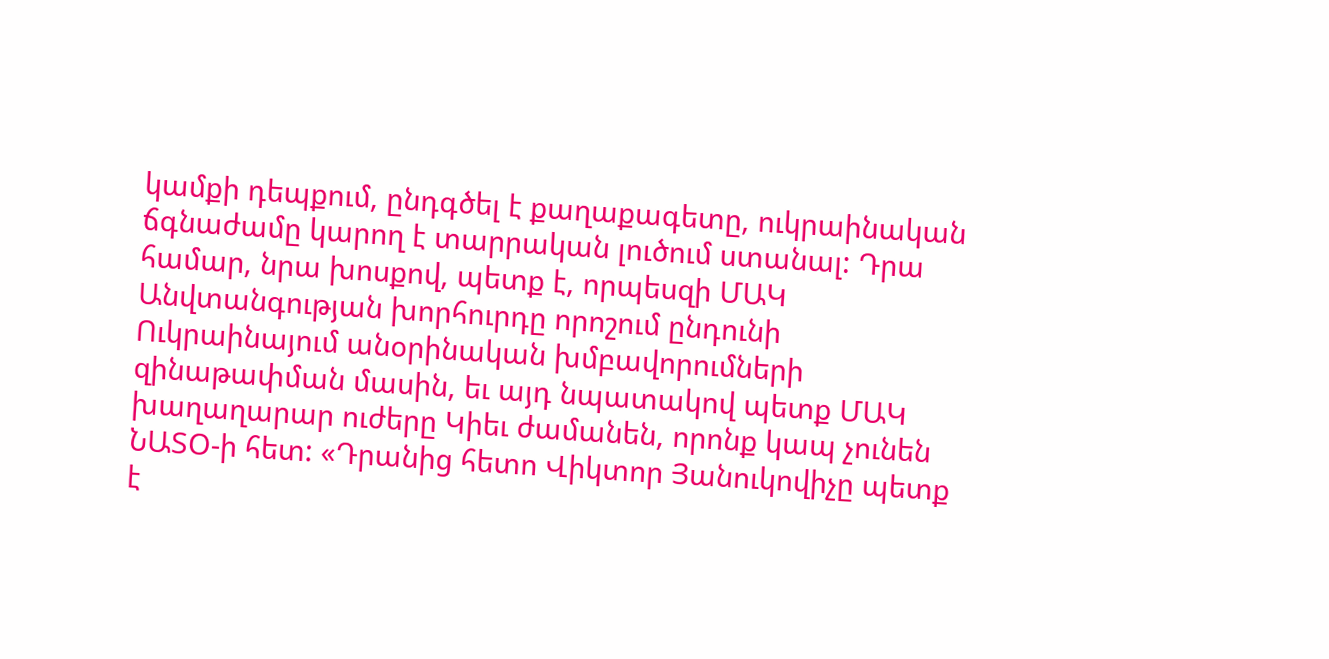կամքի դեպքում, ընդգծել է քաղաքագետը, ուկրաինական ճգնաժամը կարող է տարրական լուծում ստանալ: Դրա համար, նրա խոսքով, պետք է, որպեսզի ՄԱԿ Անվտանգության խորհուրդը որոշում ընդունի Ուկրաինայում անօրինական խմբավորումների զինաթափման մասին, եւ այդ նպատակով պետք ՄԱԿ խաղաղարար ուժերը Կիեւ ժամանեն, որոնք կապ չունեն ՆԱՏՕ-ի հետ: «Դրանից հետո Վիկտոր Յանուկովիչը պետք է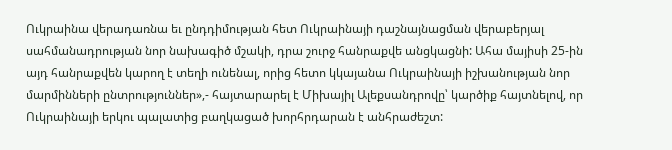Ուկրաինա վերադառնա եւ ընդդիմության հետ Ուկրաինայի դաշնայնացման վերաբերյալ սահմանադրության նոր նախագիծ մշակի, դրա շուրջ հանրաքվե անցկացնի: Ահա մայիսի 25-ին այդ հանրաքվեն կարող է տեղի ունենալ, որից հետո կկայանա Ուկրաինայի իշխանության նոր մարմինների ընտրություններ»,- հայտարարել է Միխայիլ Ալեքսանդրովը՝ կարծիք հայտնելով, որ Ուկրաինայի երկու պալատից բաղկացած խորհրդարան է անհրաժեշտ: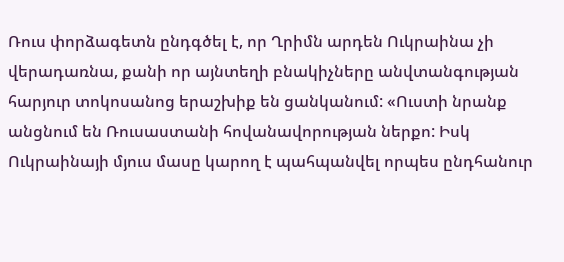Ռուս փորձագետն ընդգծել է, որ Ղրիմն արդեն Ուկրաինա չի վերադառնա, քանի որ այնտեղի բնակիչները անվտանգության հարյուր տոկոսանոց երաշխիք են ցանկանում: «Ուստի նրանք անցնում են Ռուսաստանի հովանավորության ներքո: Իսկ Ուկրաինայի մյուս մասը կարող է պահպանվել որպես ընդհանուր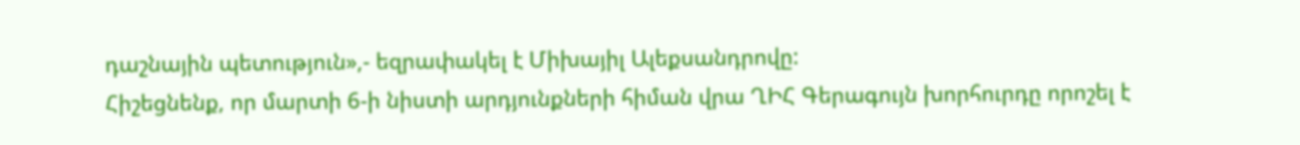դաշնային պետություն»,- եզրափակել է Միխայիլ Ալեքսանդրովը:
Հիշեցնենք, որ մարտի 6-ի նիստի արդյունքների հիման վրա ՂԻՀ Գերագույն խորհուրդը որոշել է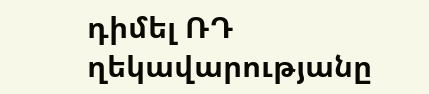դիմել ՌԴ ղեկավարությանը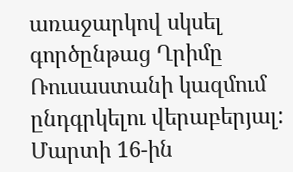առաջարկով սկսել գործընթաց Ղրիմը Ռուսաստանի կազմում ընդգրկելու վերաբերյալ: Մարտի 16-ին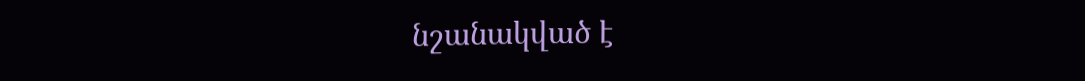նշանակված է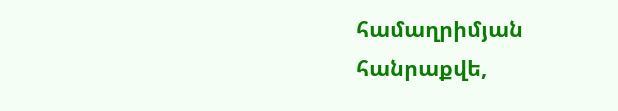համաղրիմյան հանրաքվե,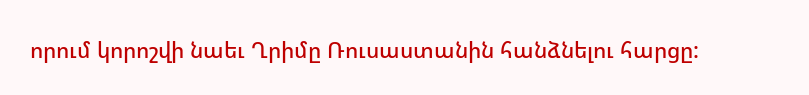որում կորոշվի նաեւ Ղրիմը Ռուսաստանին հանձնելու հարցը: